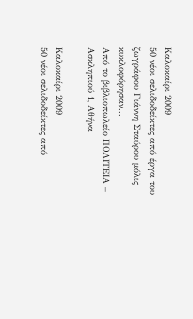Καλοκαίρι 2009
50 νέοι σελιδοδείκτες από έργα του ζωγράφου Γιάννη Σταύρου μόλις κυκλοφόρησαν...
Από το βιβλιοπωλείο ΠΟΛΙΤΕΙΑ – Ασκληπιού 1, Αθήνα

Καλοκαίρι 2009
50 νέοι σελιδοδείκτες από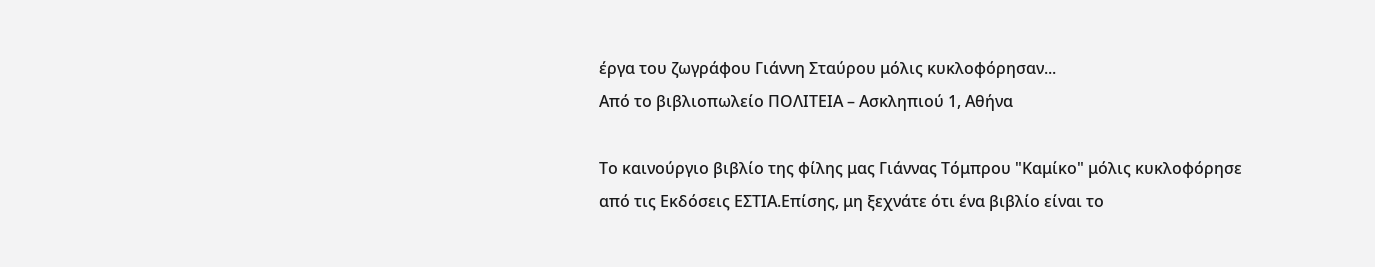έργα του ζωγράφου Γιάννη Σταύρου μόλις κυκλοφόρησαν...
Από το βιβλιοπωλείο ΠΟΛΙΤΕΙΑ – Ασκληπιού 1, Αθήνα

Το καινούργιο βιβλίο της φίλης μας Γιάννας Τόμπρου "Καμίκο" μόλις κυκλοφόρησε από τις Εκδόσεις ΕΣΤΙΑ.Επίσης, μη ξεχνάτε ότι ένα βιβλίο είναι το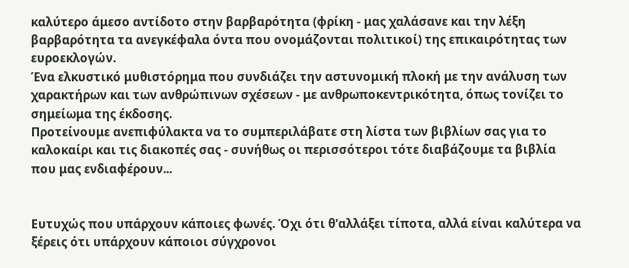καλύτερο άμεσο αντίδοτο στην βαρβαρότητα (φρίκη - μας χαλάσανε και την λέξη βαρβαρότητα τα ανεγκέφαλα όντα που ονομάζονται πολιτικοί) της επικαιρότητας των ευροεκλογών.
Ένα ελκυστικό μυθιστόρημα που συνδιάζει την αστυνομική πλοκή με την ανάλυση των χαρακτήρων και των ανθρώπινων σχέσεων - με ανθρωποκεντρικότητα, όπως τονίζει το σημείωμα της έκδοσης.
Προτείνουμε ανεπιφύλακτα να το συμπεριλάβατε στη λίστα των βιβλίων σας για το καλοκαίρι και τις διακοπές σας - συνήθως οι περισσότεροι τότε διαβάζουμε τα βιβλία που μας ενδιαφέρουν...


Ευτυχώς που υπάρχουν κάποιες φωνές. Όχι ότι θ'αλλάξει τίποτα, αλλά είναι καλύτερα να ξέρεις ότι υπάρχουν κάποιοι σύγχρονοι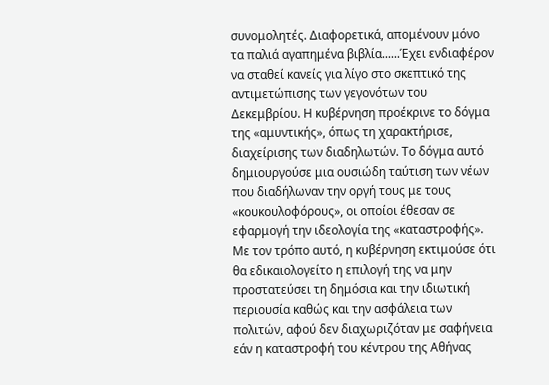συνομολητές. Διαφορετικά, απομένουν μόνο τα παλιά αγαπημένα βιβλία......Έχει ενδιαφέρον να σταθεί κανείς για λίγο στο σκεπτικό της αντιμετώπισης των γεγονότων του Δεκεμβρίου. Η κυβέρνηση προέκρινε το δόγμα της «αμυντικής», όπως τη χαρακτήρισε, διαχείρισης των διαδηλωτών. Το δόγμα αυτό δημιουργούσε μια ουσιώδη ταύτιση των νέων που διαδήλωναν την οργή τους με τους «κουκουλοφόρους», οι οποίοι έθεσαν σε εφαρμογή την ιδεολογία της «καταστροφής». Με τον τρόπο αυτό, η κυβέρνηση εκτιμούσε ότι θα εδικαιολογείτο η επιλογή της να μην προστατεύσει τη δημόσια και την ιδιωτική περιουσία καθώς και την ασφάλεια των πολιτών, αφού δεν διαχωριζόταν με σαφήνεια εάν η καταστροφή του κέντρου της Αθήνας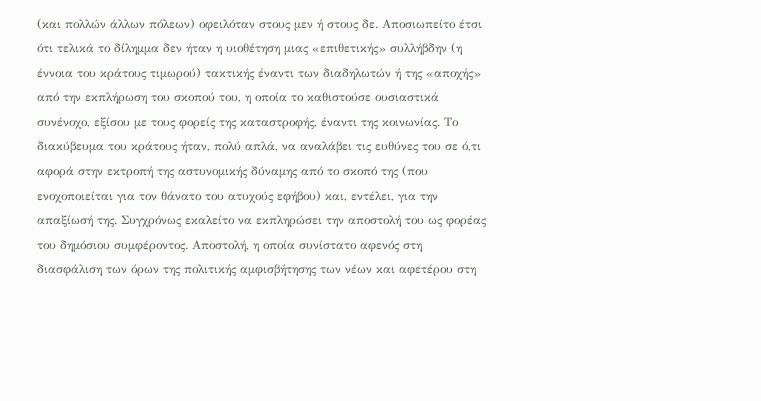(και πολλών άλλων πόλεων) οφειλόταν στους μεν ή στους δε. Αποσιωπείτο έτσι ότι τελικά το δίλημμα δεν ήταν η υιοθέτηση μιας «επιθετικής» συλλήβδην (η έννοια του κράτους τιμωρού) τακτικής έναντι των διαδηλωτών ή της «αποχής» από την εκπλήρωση του σκοπού του, η οποία το καθιστούσε ουσιαστικά συνένοχο, εξίσου με τους φορείς της καταστροφής, έναντι της κοινωνίας. Το διακύβευμα του κράτους ήταν, πολύ απλά, να αναλάβει τις ευθύνες του σε ό,τι αφορά στην εκτροπή της αστυνομικής δύναμης από το σκοπό της (που ενοχοποιείται για τον θάνατο του ατυχούς εφήβου) και, εντέλει, για την απαξίωσή της. Συγχρόνως εκαλείτο να εκπληρώσει την αποστολή του ως φορέας του δημόσιου συμφέροντος. Αποστολή, η οποία συνίστατο αφενός στη διασφάλιση των όρων της πολιτικής αμφισβήτησης των νέων και αφετέρου στη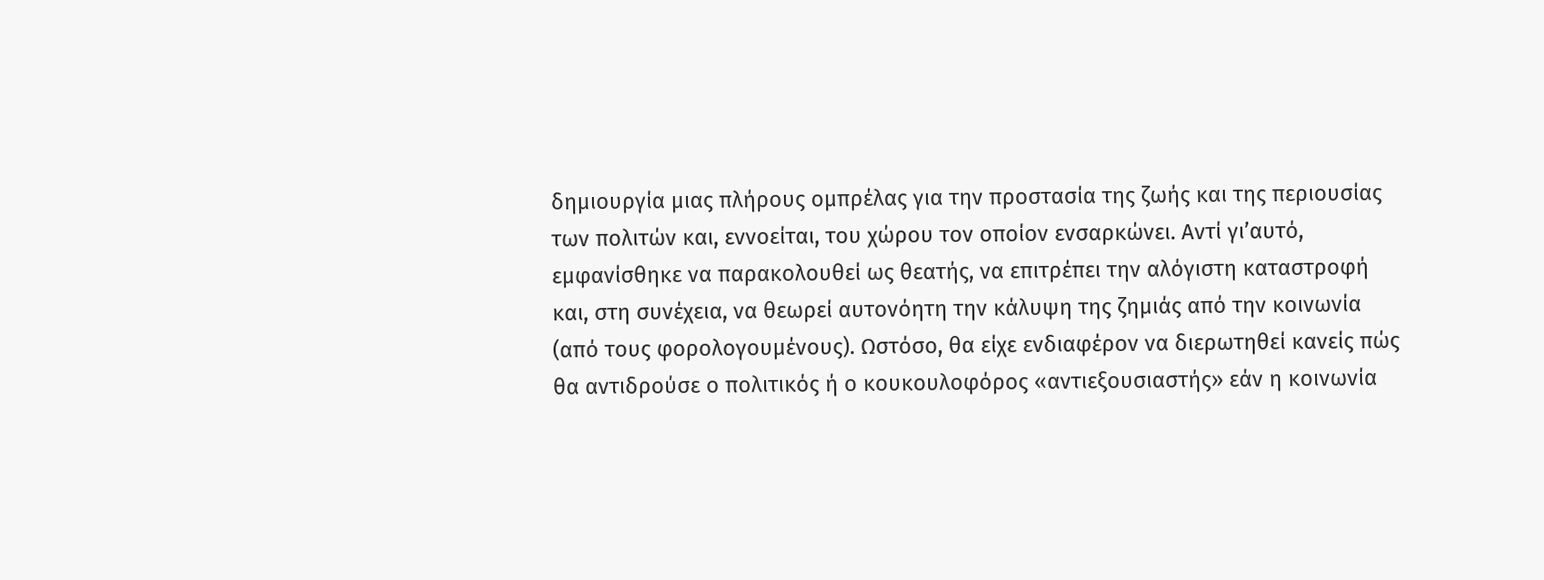δημιουργία μιας πλήρους ομπρέλας για την προστασία της ζωής και της περιουσίας των πολιτών και, εννοείται, του χώρου τον οποίον ενσαρκώνει. Αντί γι’αυτό, εμφανίσθηκε να παρακολουθεί ως θεατής, να επιτρέπει την αλόγιστη καταστροφή και, στη συνέχεια, να θεωρεί αυτονόητη την κάλυψη της ζημιάς από την κοινωνία (από τους φορολογουμένους). Ωστόσο, θα είχε ενδιαφέρον να διερωτηθεί κανείς πώς θα αντιδρούσε ο πολιτικός ή ο κουκουλοφόρος «αντιεξουσιαστής» εάν η κοινωνία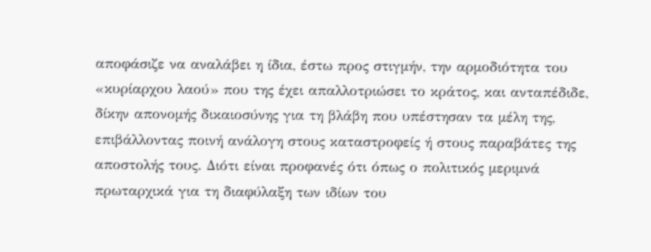αποφάσιζε να αναλάβει η ίδια, έστω προς στιγμήν, την αρμοδιότητα του «κυρίαρχου λαού» που της έχει απαλλοτριώσει το κράτος, και ανταπέδιδε, δίκην απονομής δικαιοσύνης για τη βλάβη που υπέστησαν τα μέλη της, επιβάλλοντας ποινή ανάλογη στους καταστροφείς ή στους παραβάτες της αποστολής τους. Διότι είναι προφανές ότι όπως ο πολιτικός μεριμνά πρωταρχικά για τη διαφύλαξη των ιδίων του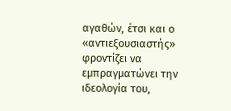αγαθών, έτσι και ο «αντιεξουσιαστής» φροντίζει να εμπραγματώνει την ιδεολογία του,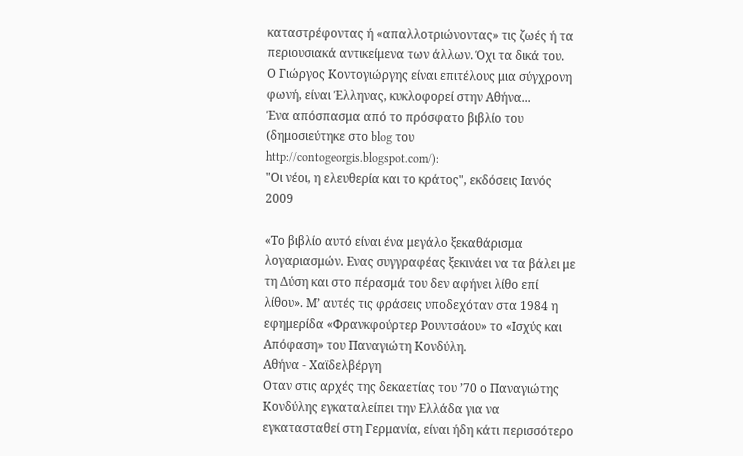καταστρέφοντας ή «απαλλοτριώνοντας» τις ζωές ή τα περιουσιακά αντικείμενα των άλλων. Όχι τα δικά του.
Ο Γιώργος Κοντογιώργης είναι επιτέλους μια σύγχρονη φωνή, είναι Έλληνας, κυκλοφορεί στην Αθήνα...
Ένα απόσπασμα από το πρόσφατο βιβλίο του (δημοσιεύτηκε στο blog του http://contogeorgis.blogspot.com/):
"Οι νέοι, η ελευθερία και το κράτος", εκδόσεις Ιανός 2009

«Το βιβλίο αυτό είναι ένα μεγάλο ξεκαθάρισμα λογαριασμών. Ενας συγγραφέας ξεκινάει να τα βάλει με τη Δύση και στο πέρασμά του δεν αφήνει λίθο επί λίθου». Μ’ αυτές τις φράσεις υποδεχόταν στα 1984 η εφημερίδα «Φρανκφούρτερ Ρουντσάου» το «Ισχύς και Απόφαση» του Παναγιώτη Κονδύλη.
Αθήνα - Χαϊδελβέργη
Οταν στις αρχές της δεκαετίας του ’70 ο Παναγιώτης Κονδύλης εγκαταλείπει την Ελλάδα για να εγκατασταθεί στη Γερμανία, είναι ήδη κάτι περισσότερο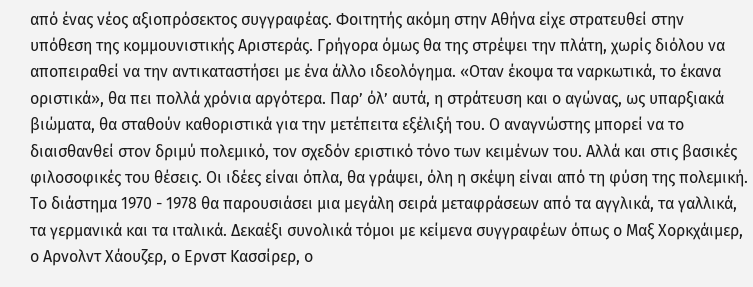από ένας νέος αξιοπρόσεκτος συγγραφέας. Φοιτητής ακόμη στην Αθήνα είχε στρατευθεί στην υπόθεση της κομμουνιστικής Αριστεράς. Γρήγορα όμως θα της στρέψει την πλάτη, χωρίς διόλου να αποπειραθεί να την αντικαταστήσει με ένα άλλο ιδεολόγημα. «Οταν έκοψα τα ναρκωτικά, το έκανα οριστικά», θα πει πολλά χρόνια αργότερα. Παρ’ όλ’ αυτά, η στράτευση και ο αγώνας, ως υπαρξιακά βιώματα, θα σταθούν καθοριστικά για την μετέπειτα εξέλιξή του. Ο αναγνώστης μπορεί να το διαισθανθεί στον δριμύ πολεμικό, τον σχεδόν εριστικό τόνο των κειμένων του. Αλλά και στις βασικές φιλοσοφικές του θέσεις. Οι ιδέες είναι όπλα, θα γράψει, όλη η σκέψη είναι από τη φύση της πολεμική.
Το διάστημα 1970 - 1978 θα παρουσιάσει μια μεγάλη σειρά μεταφράσεων από τα αγγλικά, τα γαλλικά, τα γερμανικά και τα ιταλικά. Δεκαέξι συνολικά τόμοι με κείμενα συγγραφέων όπως ο Μαξ Χορκχάιμερ, ο Αρνολντ Χάουζερ, ο Ερνστ Κασσίρερ, ο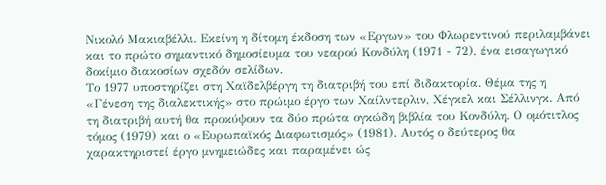Νικολό Μακιαβέλλι. Εκείνη η δίτομη έκδοση των «Εργων» του Φλωρεντινού περιλαμβάνει και το πρώτο σημαντικό δημοσίευμα του νεαρού Κονδύλη (1971 - 72), ένα εισαγωγικό δοκίμιο διακοσίων σχεδόν σελίδων.
Το 1977 υποστηρίζει στη Χαϊδελβέργη τη διατριβή του επί διδακτορία. Θέμα της η «Γένεση της διαλεκτικής» στο πρώιμο έργο των Χαίλντερλιν, Χέγκελ και Σέλλινγκ. Από τη διατριβή αυτή θα προκύψουν τα δύο πρώτα ογκώδη βιβλία του Κονδύλη. Ο ομότιτλος τόμος (1979) και ο «Ευρωπαϊκός Διαφωτισμός» (1981). Αυτός ο δεύτερος θα χαρακτηριστεί έργο μνημειώδες και παραμένει ώς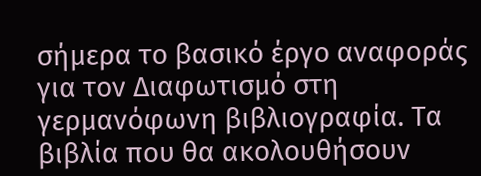σήμερα το βασικό έργο αναφοράς για τον Διαφωτισμό στη γερμανόφωνη βιβλιογραφία. Τα βιβλία που θα ακολουθήσουν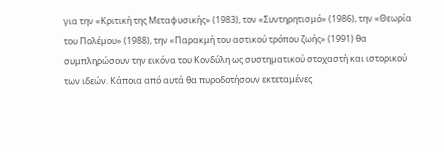για την «Κριτική της Μεταφυσικής» (1983), τον «Συντηρητισμό» (1986), την «Θεωρία του Πολέμου» (1988), την «Παρακμή του αστικού τρόπου ζωής» (1991) θα συμπληρώσουν την εικόνα του Κονδύλη ως συστηματικού στοχαστή και ιστορικού των ιδεών. Κάποια από αυτά θα πυροδοτήσουν εκτεταμένες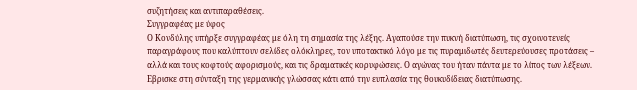συζητήσεις και αντιπαραθέσεις.
Συγγραφέας με ύφος
Ο Κονδύλης υπήρξε συγγραφέας με όλη τη σημασία της λέξης. Αγαπούσε την πυκνή διατύπωση, τις σχοινοτενείς παραγράφους που καλύπτουν σελίδες ολόκληρες, τον υποτακτικό λόγο με τις πυραμιδωτές δευτερεύουσες προτάσεις – αλλά και τους κοφτούς αφορισμούς, και τις δραματικές κορυφώσεις. Ο αγώνας του ήταν πάντα με το λίπος των λέξεων. Εβρισκε στη σύνταξη της γερμανικής γλώσσας κάτι από την ευπλασία της θουκυδίδειας διατύπωσης.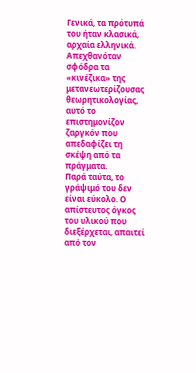Γενικά, τα πρότυπά του ήταν κλασικά, αρχαία ελληνικά. Απεχθανόταν σφόδρα τα «κινέζικα» της μετανεωτερίζουσας θεωρητικολογίας, αυτό το επιστημονίζον ζαργκόν που απεδαφίζει τη σκέψη από τα πράγματα.
Παρά ταύτα, το γράψιμό του δεν είναι εύκολο. Ο απίστευτος όγκος του υλικού που διεξέρχεται, απαιτεί από τον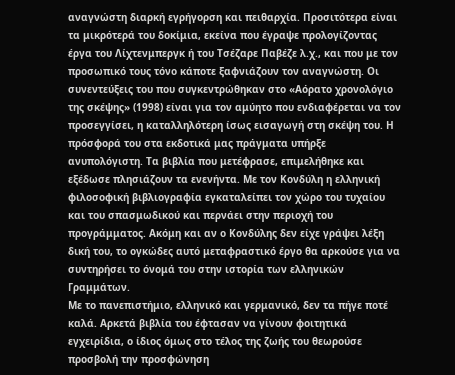αναγνώστη διαρκή εγρήγορση και πειθαρχία. Προσιτότερα είναι τα μικρότερά του δοκίμια, εκείνα που έγραψε προλογίζοντας έργα του Λίχτενμπεργκ ή του Τσέζαρε Παβέζε λ.χ., και που με τον προσωπικό τους τόνο κάποτε ξαφνιάζουν τον αναγνώστη. Οι συνεντεύξεις του που συγκεντρώθηκαν στο «Αόρατο χρονολόγιο της σκέψης» (1998) είναι για τον αμύητο που ενδιαφέρεται να τον προσεγγίσει, η καταλληλότερη ίσως εισαγωγή στη σκέψη του. Η πρόσφορά του στα εκδοτικά μας πράγματα υπήρξε ανυπολόγιστη. Τα βιβλία που μετέφρασε, επιμελήθηκε και εξέδωσε πλησιάζουν τα ενενήντα. Με τον Κονδύλη η ελληνική φιλοσοφική βιβλιογραφία εγκαταλείπει τον χώρο του τυχαίου και του σπασμωδικού και περνάει στην περιοχή του προγράμματος. Ακόμη και αν ο Κονδύλης δεν είχε γράψει λέξη δική του, το ογκώδες αυτό μεταφραστικό έργο θα αρκούσε για να συντηρήσει το όνομά του στην ιστορία των ελληνικών Γραμμάτων.
Με το πανεπιστήμιο, ελληνικό και γερμανικό, δεν τα πήγε ποτέ καλά. Αρκετά βιβλία του έφτασαν να γίνουν φοιτητικά εγχειρίδια, ο ίδιος όμως στο τέλος της ζωής του θεωρούσε προσβολή την προσφώνηση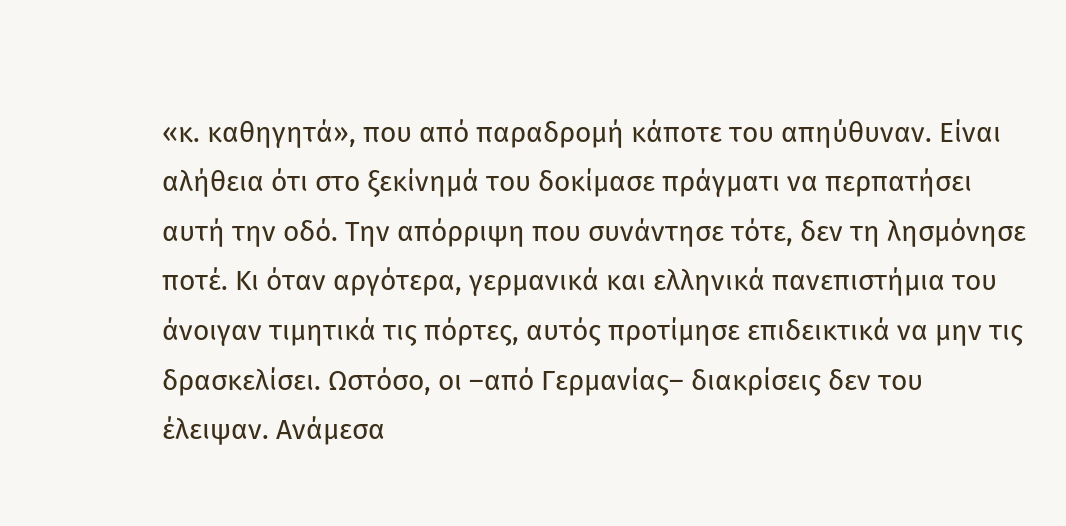«κ. καθηγητά», που από παραδρομή κάποτε του απηύθυναν. Είναι αλήθεια ότι στο ξεκίνημά του δοκίμασε πράγματι να περπατήσει αυτή την οδό. Την απόρριψη που συνάντησε τότε, δεν τη λησμόνησε ποτέ. Κι όταν αργότερα, γερμανικά και ελληνικά πανεπιστήμια του άνοιγαν τιμητικά τις πόρτες, αυτός προτίμησε επιδεικτικά να μην τις δρασκελίσει. Ωστόσο, οι –από Γερμανίας– διακρίσεις δεν του έλειψαν. Ανάμεσα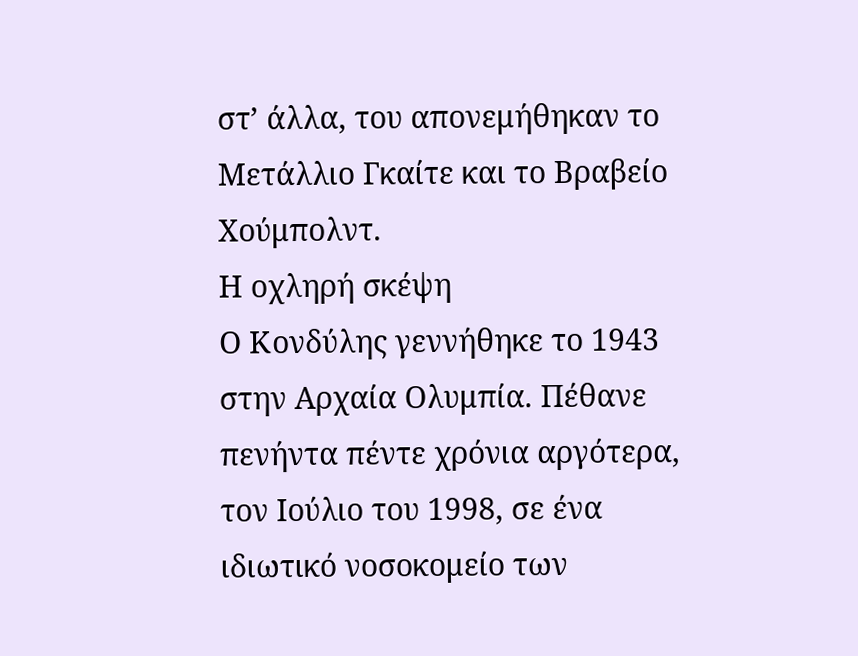στ’ άλλα, του απονεμήθηκαν το Μετάλλιο Γκαίτε και το Βραβείο Χούμπολντ.
Η οχληρή σκέψη
Ο Κονδύλης γεννήθηκε το 1943 στην Αρχαία Ολυμπία. Πέθανε πενήντα πέντε χρόνια αργότερα, τον Ιούλιο του 1998, σε ένα ιδιωτικό νοσοκομείο των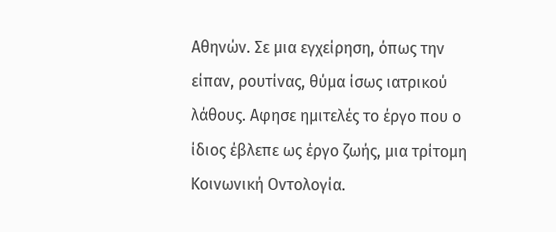Αθηνών. Σε μια εγχείρηση, όπως την είπαν, ρουτίνας, θύμα ίσως ιατρικού λάθους. Αφησε ημιτελές το έργο που ο ίδιος έβλεπε ως έργο ζωής, μια τρίτομη Κοινωνική Οντολογία.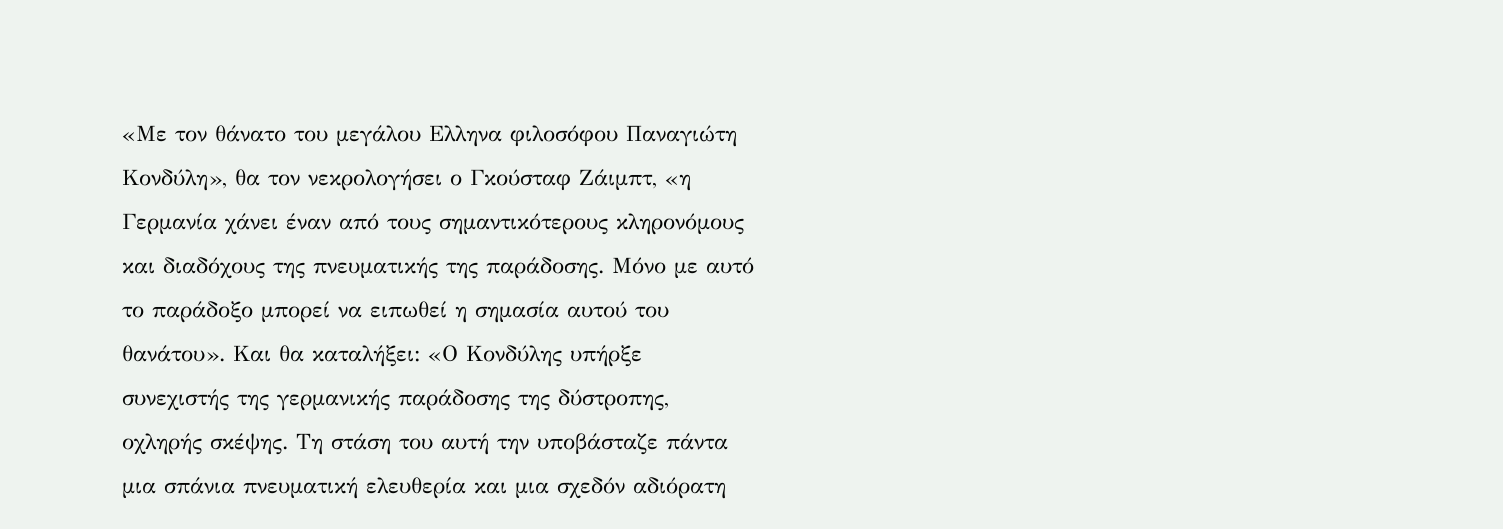«Με τον θάνατο του μεγάλου Ελληνα φιλοσόφου Παναγιώτη Κονδύλη», θα τον νεκρολογήσει ο Γκούσταφ Ζάιμπτ, «η Γερμανία χάνει έναν από τους σημαντικότερους κληρονόμους και διαδόχους της πνευματικής της παράδοσης. Μόνο με αυτό το παράδοξο μπορεί να ειπωθεί η σημασία αυτού του θανάτου». Και θα καταλήξει: «Ο Κονδύλης υπήρξε συνεχιστής της γερμανικής παράδοσης της δύστροπης, οχληρής σκέψης. Τη στάση του αυτή την υποβάσταζε πάντα μια σπάνια πνευματική ελευθερία και μια σχεδόν αδιόρατη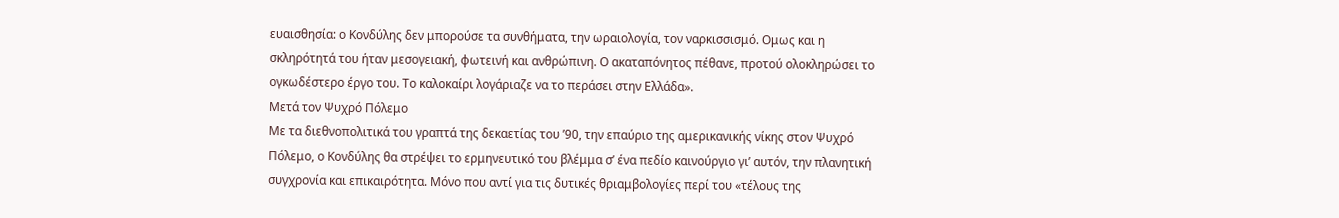ευαισθησία: ο Κονδύλης δεν μπορούσε τα συνθήματα, την ωραιολογία, τον ναρκισσισμό. Ομως και η σκληρότητά του ήταν μεσογειακή, φωτεινή και ανθρώπινη. Ο ακαταπόνητος πέθανε, προτού ολοκληρώσει το ογκωδέστερο έργο του. Το καλοκαίρι λογάριαζε να το περάσει στην Ελλάδα».
Μετά τον Ψυχρό Πόλεμο
Με τα διεθνοπολιτικά του γραπτά της δεκαετίας του ’90, την επαύριο της αμερικανικής νίκης στον Ψυχρό Πόλεμο, ο Κονδύλης θα στρέψει το ερμηνευτικό του βλέμμα σ’ ένα πεδίο καινούργιο γι’ αυτόν, την πλανητική συγχρονία και επικαιρότητα. Μόνο που αντί για τις δυτικές θριαμβολογίες περί του «τέλους της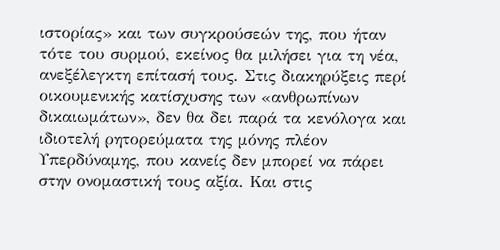ιστορίας» και των συγκρούσεών της, που ήταν τότε του συρμού, εκείνος θα μιλήσει για τη νέα, ανεξέλεγκτη επίτασή τους. Στις διακηρύξεις περί οικουμενικής κατίσχυσης των «ανθρωπίνων δικαιωμάτων», δεν θα δει παρά τα κενόλογα και ιδιοτελή ρητορεύματα της μόνης πλέον Υπερδύναμης, που κανείς δεν μπορεί να πάρει στην ονομαστική τους αξία. Και στις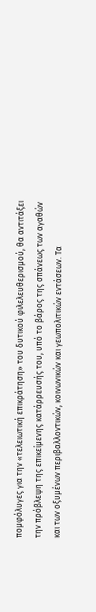πομφόλυγες για την «τελειωτική επικράτηση» του δυτικού φιλελευθερισμού, θα αντιτάξει την πρόβλεψη της επικείμενης κατάρρευσής του, υπό το βάρος της σπάνεως των αγαθών και των οξυμένων περιβαλλοντικών, κοινωνικών και γεωπολιτικών εντάσεων. Τα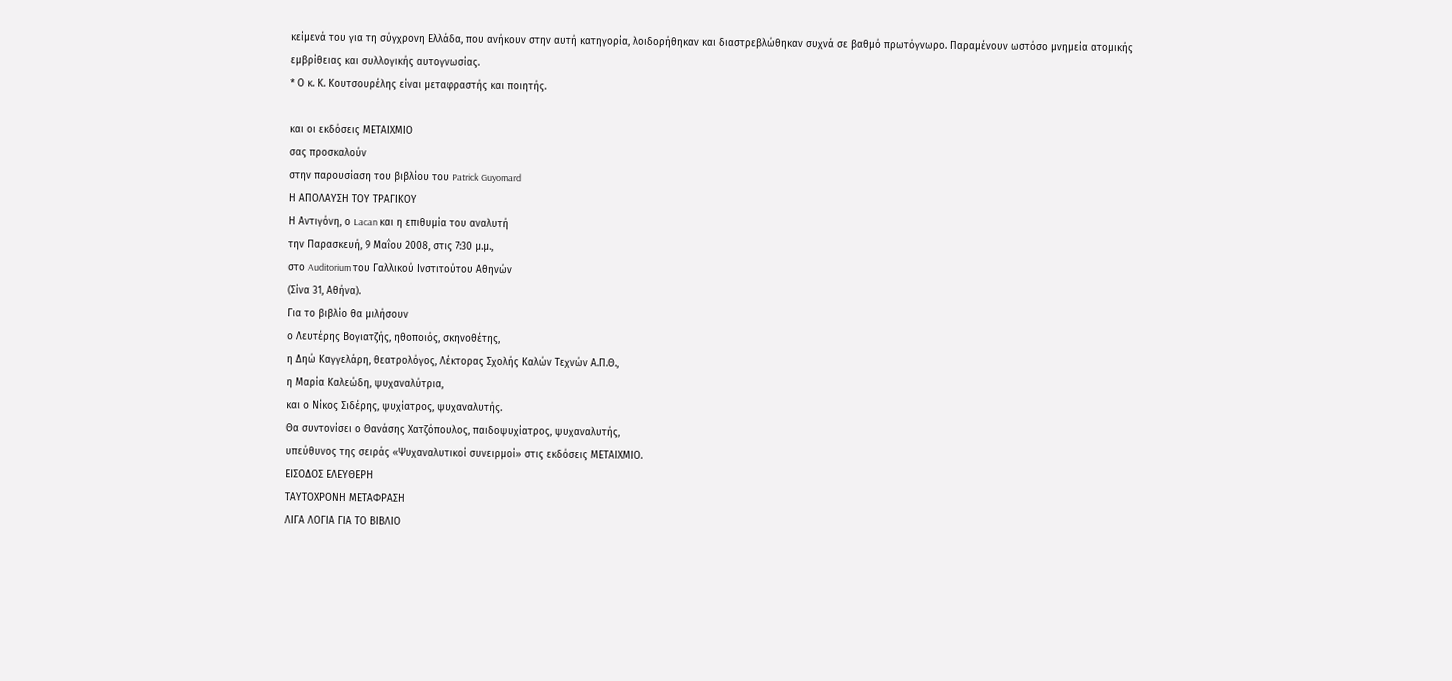κείμενά του για τη σύγχρονη Ελλάδα, που ανήκουν στην αυτή κατηγορία, λοιδορήθηκαν και διαστρεβλώθηκαν συχνά σε βαθμό πρωτόγνωρο. Παραμένουν ωστόσο μνημεία ατομικής εμβρίθειας και συλλογικής αυτογνωσίας.
* Ο κ. Κ. Κουτσουρέλης είναι μεταφραστής και ποιητής.

και οι εκδόσεις ΜΕΤΑΙΧΜΙΟ
σας προσκαλούν
στην παρουσίαση του βιβλίου του Patrick Guyomard
Η ΑΠΟΛΑΥΣΗ ΤΟΥ ΤΡΑΓΙΚΟΥ
Η Αντιγόνη, ο Lacan και η επιθυμία του αναλυτή
την Παρασκευή, 9 Μαΐου 2008, στις 7:30 μ.μ.,
στο Auditorium του Γαλλικού Ινστιτούτου Αθηνών
(Σίνα 31, Αθήνα).
Για το βιβλίο θα μιλήσουν
ο Λευτέρης Βογιατζής, ηθοποιός, σκηνοθέτης,
η Δηώ Καγγελάρη, θεατρολόγος, Λέκτορας Σχολής Καλών Τεχνών Α.Π.Θ.,
η Μαρία Καλεώδη, ψυχαναλύτρια,
και ο Νίκος Σιδέρης, ψυχίατρος, ψυχαναλυτής.
Θα συντονίσει ο Θανάσης Χατζόπουλος, παιδοψυχίατρος, ψυχαναλυτής,
υπεύθυνος της σειράς «Ψυχαναλυτικοί συνειρμοί» στις εκδόσεις ΜΕΤΑΙΧΜΙΟ.
ΕΙΣΟΔΟΣ ΕΛΕΥΘΕΡΗ
ΤΑΥΤΟΧΡΟΝΗ ΜΕΤΑΦΡΑΣΗ
ΛΙΓΑ ΛΟΓΙΑ ΓΙΑ ΤΟ ΒΙΒΛΙΟ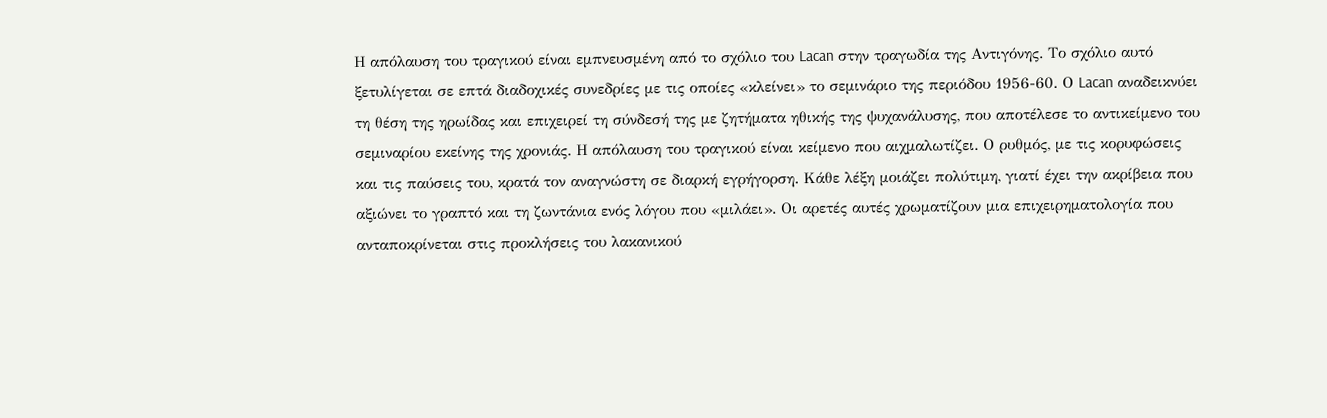Η απόλαυση του τραγικού είναι εμπνευσμένη από το σχόλιο του Lacan στην τραγωδία της Αντιγόνης. Το σχόλιο αυτό ξετυλίγεται σε επτά διαδοχικές συνεδρίες με τις οποίες «κλείνει» το σεμινάριο της περιόδου 1956-60. Ο Lacan αναδεικνύει τη θέση της ηρωίδας και επιχειρεί τη σύνδεσή της με ζητήματα ηθικής της ψυχανάλυσης, που αποτέλεσε το αντικείμενο του σεμιναρίου εκείνης της χρονιάς. Η απόλαυση του τραγικού είναι κείμενο που αιχμαλωτίζει. Ο ρυθμός, με τις κορυφώσεις και τις παύσεις του, κρατά τον αναγνώστη σε διαρκή εγρήγορση. Κάθε λέξη μοιάζει πολύτιμη, γιατί έχει την ακρίβεια που αξιώνει το γραπτό και τη ζωντάνια ενός λόγου που «μιλάει». Οι αρετές αυτές χρωματίζουν μια επιχειρηματολογία που ανταποκρίνεται στις προκλήσεις του λακανικού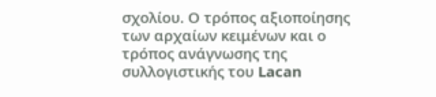σχολίου. Ο τρόπος αξιοποίησης των αρχαίων κειμένων και ο τρόπος ανάγνωσης της συλλογιστικής του Lacan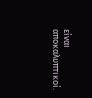είναι αποκαλυπτικοί.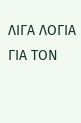ΛΙΓΑ ΛΟΓΙΑ ΓΙΑ ΤΟΝ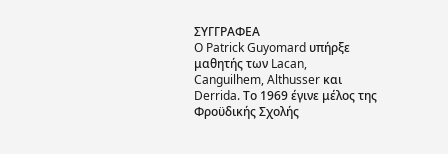ΣΥΓΓΡΑΦΕΑ
O Patrick Guyomard υπήρξε μαθητής των Lacan, Canguilhem, Althusser και Derrida. Το 1969 έγινε μέλος της Φροϋδικής Σχολής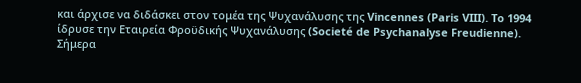και άρχισε να διδάσκει στον τομέα της Ψυχανάλυσης της Vincennes (Paris VIII). To 1994 ίδρυσε την Εταιρεία Φροϋδικής Ψυχανάλυσης (Societé de Psychanalyse Freudienne). Σήμερα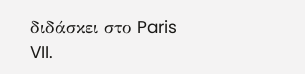διδάσκει στο Paris VII.